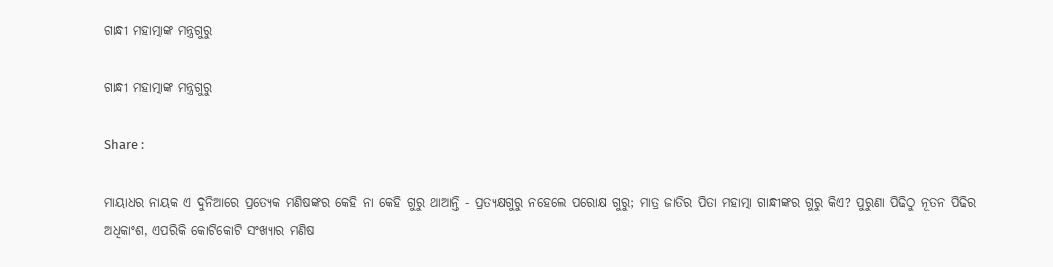ଗାନ୍ଧୀ ମହାତ୍ମାଙ୍କ ମନ୍ତ୍ରଗୁରୁ

ଗାନ୍ଧୀ ମହାତ୍ମାଙ୍କ ମନ୍ତ୍ରଗୁରୁ

Share :

ମାୟାଧର ନାୟକ ଏ ଦୁନିଆରେ ପ୍ରତ୍ୟେକ ମଣିଷଙ୍କର କେହି ନା କେହି ଗୁରୁ ଥାଆନ୍ତି - ପ୍ରତ୍ୟକ୍ଷଗୁରୁ ନହେଲେ ପରୋକ୍ଷ ଗୁରୁ; ମାତ୍ର ଜାତିର ପିତା ମହାତ୍ମା ଗାନ୍ଧୀଙ୍କର ଗୁରୁ କିଏ? ପୁରୁଣା ପିଢିଠୁ ନୂତନ ପିଢିର ଅଧିକାଂଶ, ଏପରିକି କୋଟିକୋଟି ସଂଖ୍ୟାର ମଣିଷ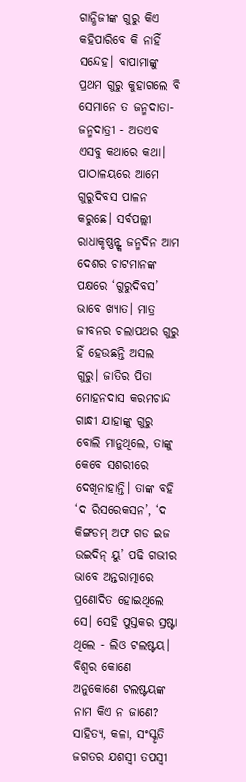ଗାନ୍ଧିଜୀଙ୍କ ଗୁରୁ କିଏ କହିପାରିବେ କି ନାହିଁ ସନ୍ଦେହ। ବାପାମାଙ୍କୁ ପ୍ରଥମ ଗୁରୁ କୁହାଗଲେ ବି ସେମାନେ ତ ଜନ୍ମଦାତା-ଜନ୍ମଦାତ୍ରୀ - ଅତଏବ ଏସବୁ କଥାରେ କଥା। ପାଠାଳୟରେ ଆମେ ଗୁରୁଦିବସ ପାଳନ କରୁଛେ। ସର୍ବପଲ୍ଲୀ ରାଧାକୃଷ୍ଣନ୍ଙ୍କ ଜନ୍ମଦିନ ଆମ ଦେଶର ଚାଟମାନଙ୍କ ପକ୍ଷରେ ‘ଗୁରୁଦିବସ’ ଭାବେ ଖ୍ୟାତ। ମାତ୍ର ଜୀବନର ଚଲାପଥର ଗୁରୁ ହିଁ ହେଉଛନ୍ତି ଅସଲ ଗୁରୁ। ଜାତିର ପିତା ମୋହନଦାସ କରମଚାନ୍ଦ ଗାନ୍ଧୀ ଯାହାଙ୍କୁ ଗୁରୁ ବୋଲି ମାନୁଥିଲେ, ତାଙ୍କୁ କେବେ ସଶରୀରେ ଦେଖିନାହାନ୍ତି। ତାଙ୍କ ବହି ‘ଦ ରିସରେକସନ’, ‘ଦ କିଙ୍ଗଡମ୍ ଅଫ ଗଡ ଇଜ ଉଇଦିନ୍ ୟୁ’ ପଢି ଗଭୀର ଭାବେ ଅନ୍ତରାତ୍ମାରେ ପ୍ରଣୋଦିତ ହୋଇଥିଲେ ସେ। ସେହି ପୁସ୍ତକର ସ୍ରଷ୍ଟା ଥିଲେ - ଲିଓ ଟଲଷ୍ଟୟ। ବିଶ୍ୱର କୋଣେ ଅନୁକୋଣେ ଟଲଷ୍ଟୟଙ୍କ ନାମ କିଏ ନ ଜାଣେ? ସାହିତ୍ୟ, କଳା, ସଂସ୍କୃତି ଜଗତର ଯଶସ୍ୱୀ ତପସ୍ୱୀ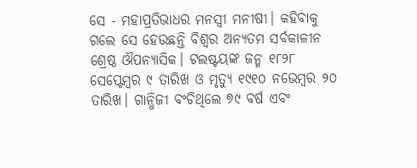ସେ - ମହାପ୍ରତିଭାଧର ମନସ୍ୱୀ ମନୀଷୀ। କହିବାକୁ ଗଲେ ସେ ହେଉଛନ୍ତି ବିଶ୍ୱର ଅନ୍ୟତମ ସର୍ବକାଳୀନ ଶ୍ରେଷ୍ଠ ଔପନ୍ୟାସିକ। ଟଲଷ୍ଟୟଙ୍କ ଜନ୍ମ ୧୮୨୮ ସେପ୍ଟେମ୍ୱର ୯ ତାରିଖ ଓ ମୃତ୍ୟୁ ୧୯୧୦ ନଭେମ୍ୱର ୨୦ ତାରିଖ। ଗାନ୍ଧିଜୀ ବଂଚିଥିଲେ ୭୯ ବର୍ଷ ଏବଂ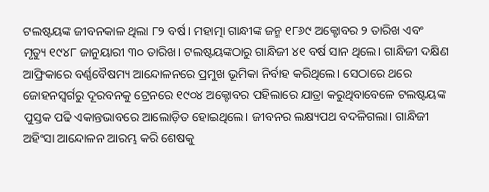ଟଲଷ୍ଟୟଙ୍କ ଜୀବନକାଳ ଥିଲା ୮୨ ବର୍ଷ। ମହାତ୍ମା ଗାନ୍ଧୀଙ୍କ ଜନ୍ମ ୧୮୬୯ ଅକ୍ଟୋବର ୨ ତାରିଖ ଏବଂ ମୃତ୍ୟୁ ୧୯୪୮ ଜାନୁୟାରୀ ୩୦ ତାରିଖ। ଟଲଷ୍ଟୟଙ୍କଠାରୁ ଗାନ୍ଧିଜୀ ୪୧ ବର୍ଷ ସାନ ଥିଲେ। ଗାନ୍ଧିଜୀ ଦକ୍ଷିଣ ଆଫ୍ରିକାରେ ବର୍ଣ୍ଣବୈଷମ୍ୟ ଆନ୍ଦୋଳନରେ ପ୍ରମୁଖ ଭୂମିକା ନିର୍ବାହ କରିଥିଲେ। ସେଠାରେ ଥରେ ଜୋହନସ୍ବର୍ଗରୁ ଦୂରବନକୁ ଟ୍ରେନରେ ୧୯୦୪ ଅକ୍ଟୋବର ପହିଲାରେ ଯାତ୍ରା କରୁଥିବାବେଳେ ଟଲଷ୍ଟୟଙ୍କ ପୁସ୍ତକ ପଢି ଏକାନ୍ତଭାବରେ ଆଲୋଡ଼ିତ ହୋଇଥିଲେ। ଜୀବନର ଲକ୍ଷ୍ୟପଥ ବଦଳିଗଲା। ଗାନ୍ଧିଜୀ ଅହିଂସା ଆନ୍ଦୋଳନ ଆରମ୍ଭ କରି ଶେଷକୁ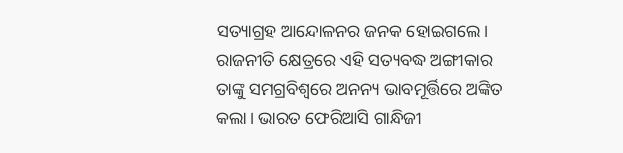ସତ୍ୟାଗ୍ରହ ଆନ୍ଦୋଳନର ଜନକ ହୋଇଗଲେ। ରାଜନୀତି କ୍ଷେତ୍ରରେ ଏହି ସତ୍ୟବଦ୍ଧ ଅଙ୍ଗୀକାର ତାଙ୍କୁ ସମଗ୍ରବିଶ୍ୱରେ ଅନନ୍ୟ ଭାବମୂର୍ତ୍ତିରେ ଅଙ୍କିତ କଲା। ଭାରତ ଫେରିଆସି ଗାନ୍ଧିଜୀ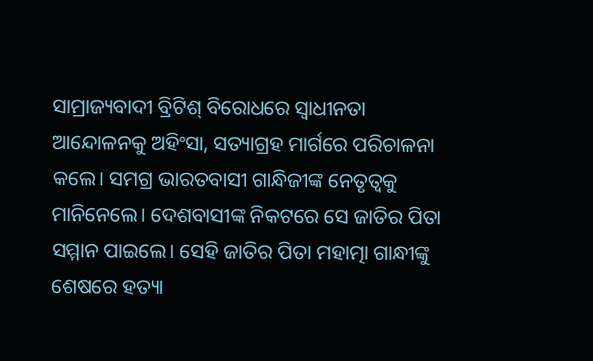ସାମ୍ରାଜ୍ୟବାଦୀ ବ୍ରିଟିଶ୍ ବିରୋଧରେ ସ୍ୱାଧୀନତା ଆନ୍ଦୋଳନକୁ ଅହିଂସା, ସତ୍ୟାଗ୍ରହ ମାର୍ଗରେ ପରିଚାଳନା କଲେ। ସମଗ୍ର ଭାରତବାସୀ ଗାନ୍ଧିଜୀଙ୍କ ନେତୃତ୍ୱକୁ ମାନିନେଲେ। ଦେଶବାସୀଙ୍କ ନିକଟରେ ସେ ଜାତିର ପିତା ସମ୍ମାନ ପାଇଲେ। ସେହି ଜାତିର ପିତା ମହାତ୍ମା ଗାନ୍ଧୀଙ୍କୁ ଶେଷରେ ହତ୍ୟା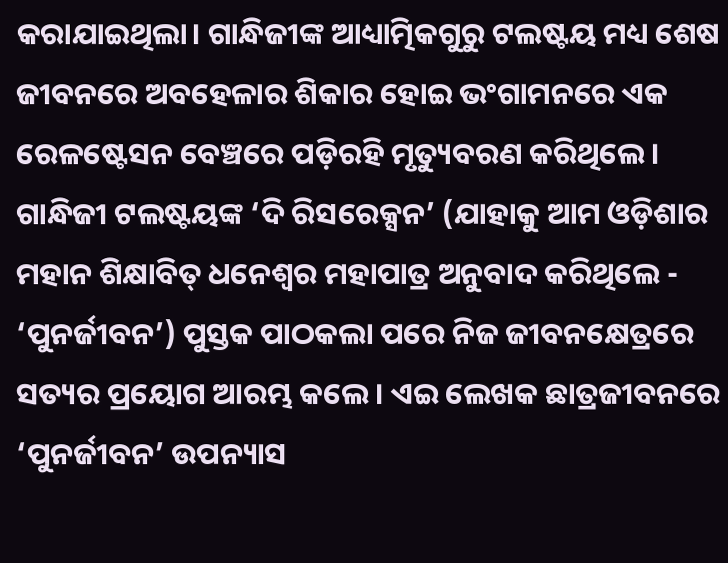କରାଯାଇଥିଲା। ଗାନ୍ଧିଜୀଙ୍କ ଆଧ୍ୟାତ୍ମିକଗୁରୁ ଟଲଷ୍ଟୟ ମଧ୍ୟ ଶେଷ ଜୀବନରେ ଅବହେଳାର ଶିକାର ହୋଇ ଭଂଗାମନରେ ଏକ ରେଳଷ୍ଟେସନ ବେଞ୍ଚରେ ପଡ଼ିରହି ମୃତ୍ୟୁବରଣ କରିଥିଲେ। ଗାନ୍ଧିଜୀ ଟଲଷ୍ଟୟଙ୍କ ‘ଦି ରିସରେକ୍ସନ’ (ଯାହାକୁ ଆମ ଓଡ଼ିଶାର ମହାନ ଶିକ୍ଷାବିତ୍ ଧନେଶ୍ୱର ମହାପାତ୍ର ଅନୁବାଦ କରିଥିଲେ - ‘ପୁନର୍ଜୀବନ’) ପୁସ୍ତକ ପାଠକଲା ପରେ ନିଜ ଜୀବନକ୍ଷେତ୍ରରେ ସତ୍ୟର ପ୍ରୟୋଗ ଆରମ୍ଭ କଲେ। ଏଇ ଲେଖକ ଛାତ୍ରଜୀବନରେ ‘ପୁନର୍ଜୀବନ’ ଉପନ୍ୟାସ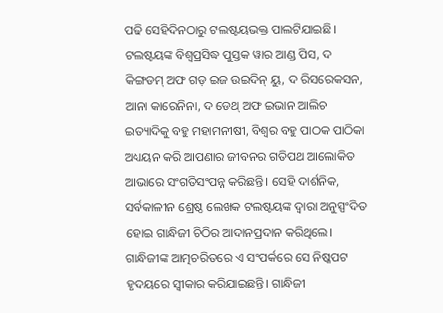ପଢି ସେହିଦିନଠାରୁ ଟଲଷ୍ଟୟଭକ୍ତ ପାଲଟିଯାଇଛି। ଟଲଷ୍ଟୟଙ୍କ ବିଶ୍ୱପ୍ରସିଦ୍ଧ ପୁସ୍ତକ ୱାର ଆଣ୍ଡ ପିସ, ଦ କିଙ୍ଗଡମ୍ ଅଫ ଗଡ଼ ଇଜ ଉଇଦିନ୍ ୟୁ, ଦ ରିସରେକସନ, ଆନା କାରେନିନା, ଦ ଡେଥ୍ ଅଫ ଇଭାନ ଆଲିଚ ଇତ୍ୟାଦିକୁ ବହୁ ମହାମନୀଷୀ, ବିଶ୍ୱର ବହୁ ପାଠକ ପାଠିକା ଅଧ୍ୟୟନ କରି ଆପଣାର ଜୀବନର ଗତିପଥ ଆଲୋକିତ ଆଭାରେ ସଂଗତିସଂପନ୍ନ କରିଛନ୍ତି। ସେହି ଦାର୍ଶନିକ, ସର୍ବକାଳୀନ ଶ୍ରେଷ୍ଠ ଲେଖକ ଟଲଷ୍ଟୟଙ୍କ ଦ୍ୱାରା ଅନୁସ୍ପଂଦିତ ହୋଇ ଗାନ୍ଧିଜୀ ଚିଠିର ଆଦାନପ୍ରଦାନ କରିଥିଲେ। ଗାନ୍ଧିଜୀଙ୍କ ଆତ୍ମଚରିତରେ ଏ ସଂପର୍କରେ ସେ ନିଷ୍କପଟ ହୃଦୟରେ ସ୍ୱୀକାର କରିଯାଇଛନ୍ତି। ଗାନ୍ଧିଜୀ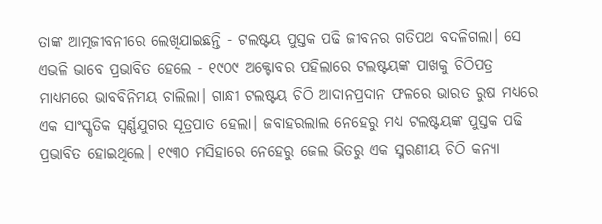ତାଙ୍କ ଆତ୍ମଜୀବନୀରେ ଲେଖିଯାଇଛନ୍ତି - ଟଲଷ୍ଟୟ ପୁସ୍ତକ ପଢି ଜୀବନର ଗତିପଥ ବଦଳିଗଲା। ସେ ଏଭଳି ଭାବେ ପ୍ରଭାବିତ ହେଲେ - ୧୯୦୯ ଅକ୍ଟୋବର ପହିଲାରେ ଟଲଷ୍ଟୟଙ୍କ ପାଖକୁ ଚିଠିପତ୍ର ମାଧ୍ୟମରେ ଭାବବିନିମୟ ଚାଲିଲା। ଗାନ୍ଧୀ ଟଲଷ୍ଟୟ ଚିଠି ଆଦାନପ୍ରଦାନ ଫଳରେ ଭାରତ ରୁଷ ମଧ୍ୟରେ ଏକ ସାଂସ୍କୃତିକ ସ୍ୱର୍ଣ୍ଣଯୁଗର ସୂତ୍ରପାତ ହେଲା। ଜବାହରଲାଲ ନେହେରୁ ମଧ୍ୟ ଟଲଷ୍ଟୟଙ୍କ ପୁସ୍ତକ ପଢି ପ୍ରଭାବିତ ହୋଇଥିଲେ। ୧୯୩୦ ମସିହାରେ ନେହେରୁ ଜେଲ ଭିତରୁ ଏକ ସ୍ମରଣୀୟ ଚିଠି କନ୍ୟା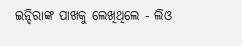ଇନ୍ଦିରାଙ୍କ ପାଖକୁ ଲେଖିଥିଲେ - ଲିଓ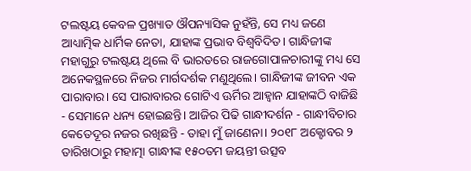ଟଲଷ୍ଟୟ କେବଳ ପ୍ରଖ୍ୟାତ ଔପନ୍ୟାସିକ ନୁହଁନ୍ତି, ସେ ମଧ୍ୟ ଜଣେ ଆଧ୍ୟାତ୍ମିକ ଧାର୍ମିକ ନେତା, ଯାହାଙ୍କ ପ୍ରଭାବ ବିଶ୍ୱବିଦିତ। ଗାନ୍ଧିଜୀଙ୍କ ମହାଗୁରୁ ଟଲଷ୍ଟୟ ଥିଲେ ବି ଭାରତରେ ରାଜଗୋପାଳଚାରୀଙ୍କୁ ମଧ୍ୟ ସେ ଅନେକସ୍ଥଳରେ ନିଜର ମାର୍ଗଦର୍ଶକ ମଣୁଥିଲେ। ଗାନ୍ଧିଜୀଙ୍କ ଜୀବନ ଏକ ପାରାବାର। ସେ ପାରାବାରର ଗୋଟିଏ ଊର୍ମିର ଆହ୍ୱାନ ଯାହାଙ୍କଠି ବାଜିଛି - ସେମାନେ ଧନ୍ୟ ହୋଇଛନ୍ତି। ଆଜିର ପିଢି ଗାନ୍ଧୀଦର୍ଶନ - ଗାନ୍ଧୀବିଚାର କେତେଦୂର ନଜର ରଖିଛନ୍ତି - ତାହା ମୁଁ ଜାଣେନା। ୨୦୧୮ ଅକ୍ଟୋବର ୨ ତାରିଖଠାରୁ ମହାତ୍ମା ଗାନ୍ଧୀଙ୍କ ୧୫୦ତମ ଜୟନ୍ତୀ ଉତ୍ସବ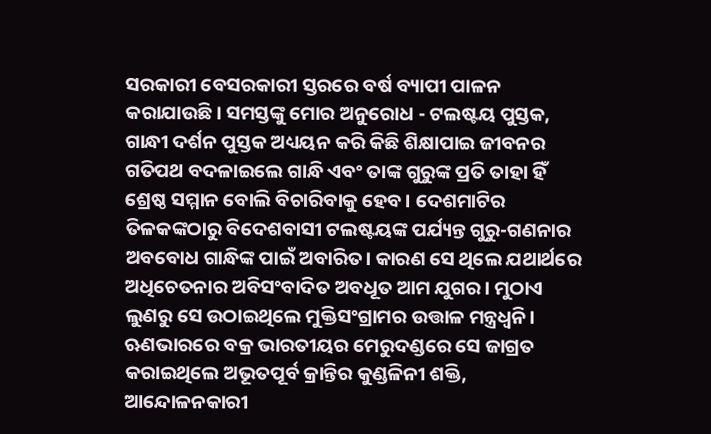ସରକାରୀ ବେସରକାରୀ ସ୍ତରରେ ବର୍ଷ ବ୍ୟାପୀ ପାଳନ କରାଯାଉଛି। ସମସ୍ତଙ୍କୁ ମୋର ଅନୁରୋଧ - ଟଲଷ୍ଟୟ ପୁସ୍ତକ, ଗାନ୍ଧୀ ଦର୍ଶନ ପୁସ୍ତକ ଅଧ୍ୟୟନ କରି କିଛି ଶିକ୍ଷାପାଇ ଜୀବନର ଗତିପଥ ବଦଳାଇଲେ ଗାନ୍ଧି ଏବଂ ତାଙ୍କ ଗୁରୁଙ୍କ ପ୍ରତି ତାହା ହିଁ ଶ୍ରେଷ୍ଠ ସମ୍ମାନ ବୋଲି ବିଚାରିବାକୁ ହେବ। ଦେଶମାଟିର ତିଳକଙ୍କଠାରୁ ବିଦେଶବାସୀ ଟଲଷ୍ଟୟଙ୍କ ପର୍ଯ୍ୟନ୍ତ ଗୁରୁ-ଗଣନାର ଅବବୋଧ ଗାନ୍ଧିଙ୍କ ପାଇଁ ଅବାରିତ। କାରଣ ସେ ଥିଲେ ଯଥାର୍ଥରେ ଅଧିଚେତନାର ଅବିସଂବାଦିତ ଅବଧୂତ ଆମ ଯୁଗର। ମୁଠାଏ ଲୁଣରୁ ସେ ଉଠାଇଥିଲେ ମୁକ୍ତିସଂଗ୍ରାମର ଉତ୍ତାଳ ମନ୍ତ୍ରଧ୍ୱନି। ଋଣଭାରରେ ବକ୍ର ଭାରତୀୟର ମେରୁଦଣ୍ଡରେ ସେ ଜାଗ୍ରତ କରାଇଥିଲେ ଅଭୂତପୂର୍ବ କ୍ରାନ୍ତିର କୁଣ୍ଡଳିନୀ ଶକ୍ତି, ଆନ୍ଦୋଳନକାରୀ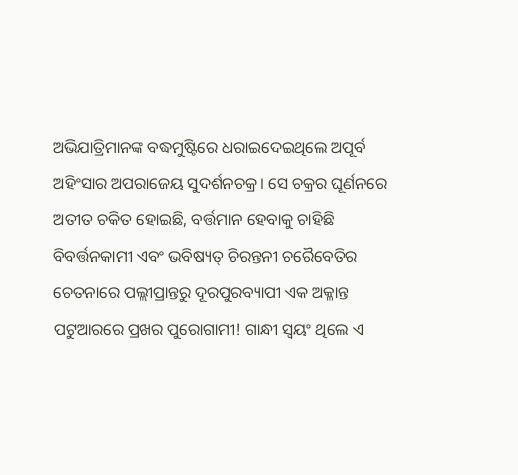ଅଭିଯାତ୍ରିମାନଙ୍କ ବଦ୍ଧମୁଷ୍ଟିରେ ଧରାଇଦେଇଥିଲେ ଅପୂର୍ବ ଅହିଂସାର ଅପରାଜେୟ ସୁଦର୍ଶନଚକ୍ର। ସେ ଚକ୍ରର ଘୂର୍ଣନରେ ଅତୀତ ଚକିତ ହୋଇଛି, ବର୍ତ୍ତମାନ ହେବାକୁ ଚାହିଛି ବିବର୍ତ୍ତନକାମୀ ଏବଂ ଭବିଷ୍ୟତ୍ ଚିରନ୍ତନୀ ଚରୈବେତିର ଚେତନାରେ ପଲ୍ଲୀପ୍ରାନ୍ତରୁ ଦୂରପୁରବ୍ୟାପୀ ଏକ ଅକ୍ଳାନ୍ତ ପଟୁଆରରେ ପ୍ରଖର ପୁରୋଗାମୀ! ଗାନ୍ଧୀ ସ୍ୱୟଂ ଥିଲେ ଏ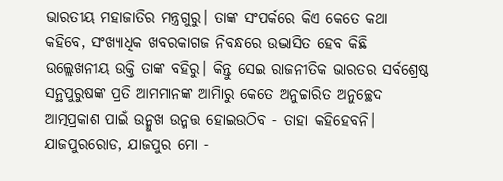ଭାରତୀୟ ମହାଜାତିର ମନ୍ତ୍ରଗୁରୁ। ତାଙ୍କ ସଂପର୍କରେ କିଏ କେତେ କଥା କହିବେ, ସଂଖ୍ୟାଧିକ ଖବରକାଗଜ ନିବନ୍ଧରେ ଉଦ୍ଭାସିତ ହେବ କିଛି ଉଲ୍ଲେଖନୀୟ ଉକ୍ତି ତାଙ୍କ ବହିରୁ। କିନ୍ତୁ ସେଇ ରାଜନୀତିକ ଭାରତର ସର୍ବଶ୍ରେଷ୍ଠ ସନ୍ଥପୁରୁଷଙ୍କ ପ୍ରତି ଆମମାନଙ୍କ ଆମିାରୁ କେତେ ଅନୁଚ୍ଚାରିତ ଅନୁଚ୍ଛେଦ ଆତ୍ମପ୍ରକାଶ ପାଇଁ ଉନ୍ମୁଖ ଉନ୍ମତ୍ତ ହୋଇଉଠିବ - ତାହା କହିହେବନି। ଯାଜପୁରରୋଡ, ଯାଜପୁର ମୋ -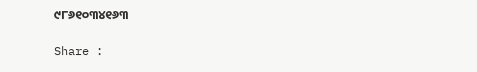୯୮୬୧୦୩୪୧୬୩

Share :